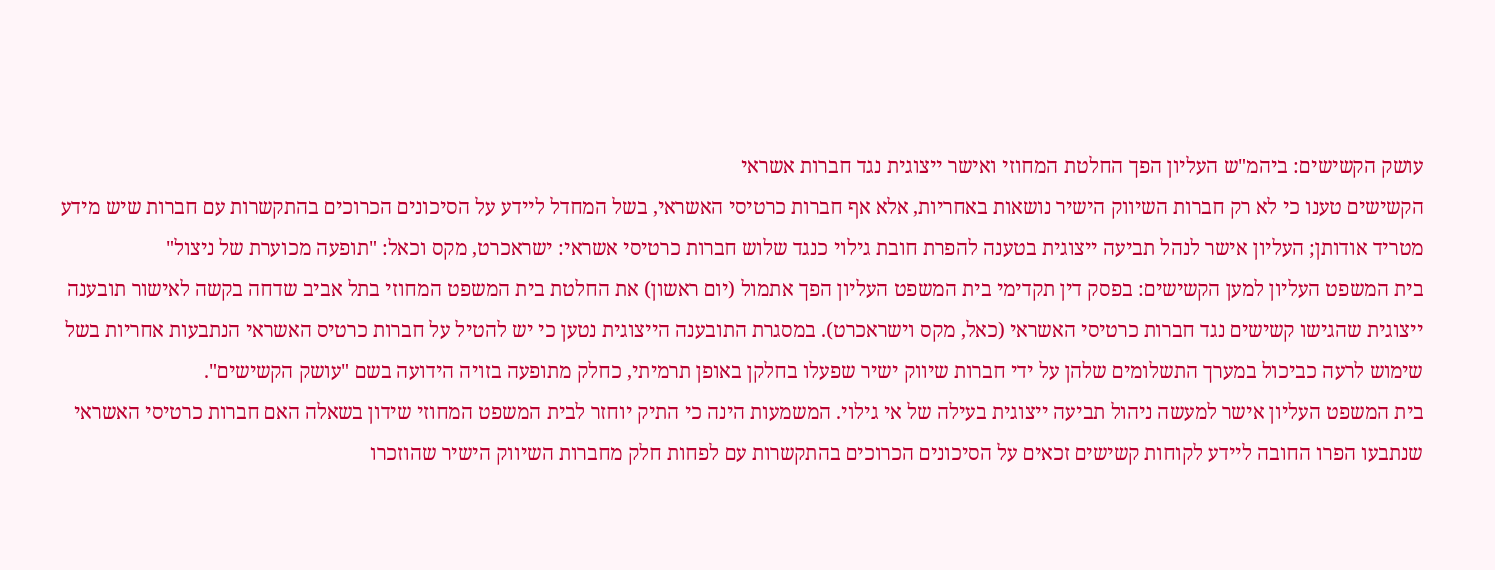עושק הקשישים: ביהמ"ש העליון הפך החלטת המחוזי ואישר ייצוגית נגד חברות אשראי
הקשישים טענו כי לא רק חברות השיווק הישיר נושאות באחריות, אלא אף חברות כרטיסי האשראי, בשל המחדל ליידע על הסיכונים הכרוכים בהתקשרות עם חברות שיש מידע מטריד אודותן; העליון אישר לנהל תביעה ייצוגית בטענה להפרת חובת גילוי כנגד שלוש חברות כרטיסי אשראי: ישראכרט, מקס וכאל: "תופעה מכוערת של ניצול"
בית המשפט העליון למען הקשישים: בפסק דין תקדימי בית המשפט העליון הפך אתמול (יום ראשון) את החלטת בית המשפט המחוזי בתל אביב שדחה בקשה לאישור תובענה ייצוגית שהגישו קשישים נגד חברות כרטיסי האשראי (כאל, מקס וישראכרט). במסגרת התובענה הייצוגית נטען כי יש להטיל על חברות כרטיס האשראי הנתבעות אחריות בשל שימוש לרעה כביכול במערך התשלומים שלהן על ידי חברות שיווק ישיר שפעלו בחלקן באופן תרמיתי, כחלק מתופעה בזויה הידועה בשם "עושק הקשישים".
בית המשפט העליון אישר למעשה ניהול תביעה ייצוגית בעילה של אי גילוי. המשמעות הינה כי התיק יוחזר לבית המשפט המחוזי שידון בשאלה האם חברות כרטיסי האשראי שנתבעו הפרו החובה ליידע לקוחות קשישים זכאים על הסיכונים הכרוכים בהתקשרות עם לפחות חלק מחברות השיווק הישיר שהוזכרו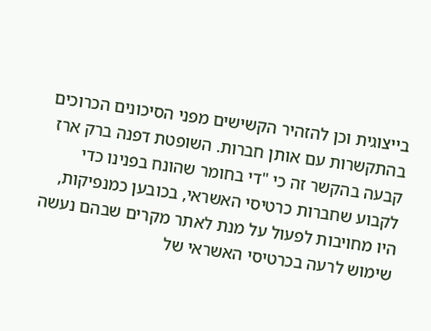בייצוגית וכן להזהיר הקשישים מפני הסיכונים הכרוכים בהתקשרות עם אותן חברות. השופטת דפנה ברק ארז קבעה בהקשר זה כי "די בחומר שהונח בפנינו כדי לקבוע שחברות כרטיסי האשראי, בכובען כמנפיקות, היו מחויבות לפעול על מנת לאתר מקרים שבהם נעשה שימוש לרעה בכרטיסי האשראי של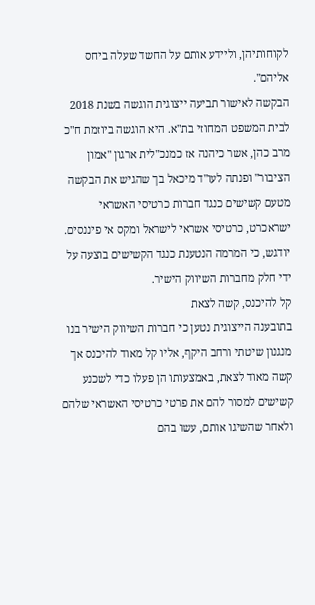לקוחותיהן, וליידע אותם על החשד שעלה ביחס אליהם".
הבקשה לאישור תביעה ייצוגית הוגשה בשנת 2018 לבית המשפט המחוזי בת"א. היא הוגשה ביוזמת ח"כ מרב כהן, אשר כיהנה אז כמנכ"לית ארגון "אמון הציבור" ופנתה לעו"ד מיכאל בך שהגיש את הבקשה מטעם קשישים כנגד חברות כרטיסי האשראי ישראכרט, כרטיסי אשראי לישראל ומקס אי פיננסים. יודגש, כי המרמה הנטענת כנגד הקשישים בוצעה על ידי חלק מחברות השיווק הישיר.
קל להיכנס, קשה לצאת
בתובענה הייצוגית נטען כי חברות השיווק הישיר בנו מנגנון שיטתי ורחב היקף, אליו קל מאוד להיכנס אך קשה מאוד לצאת, באמצעותו הן פעלו כדי לשכנע קשישים למסור להם את פרטי כרטיסי האשראי שלהם ולאחר שהשיגו אותם, עשו בהם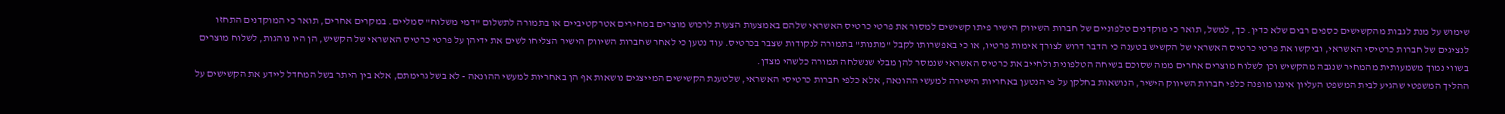שימוש על מנת לגבות מהקשישים כספים רבים שלא כדין. כך, למשל, תואר כי מוקדנים טלפוניים של חברות השיווק הישיר פיתו קשישים למסור את פרטי כרטיס האשראי שלהם באמצעות הצעות לרכוש מוצרים במחירים אטרקטיביים או בתמורה לתשלום "דמי משלוח" סמליים. במקרים אחרים, תואר כי המוקדנים התחזו לנציגים של חברות כרטיסי האשראי, וביקשו את פרטי כרטיס האשראי של הקשיש בטענה כי הדבר דרוש לצורך אימות פרטיו, או כי באפשרותו לקבל "מתנות" בתמורה לנקודות שצבר בכרטיס. עוד נטען כי לאחר שחברות השיווק הישיר הצליחו לשים את ידיהן על פרטי כרטיס האשראי של הקשיש, הן היו נוהגות, לשלוח מוצרים בשווי נמוך משמעותית מהמחיר שנגבה מהקשיש וכן לשלוח מוצרים אחרים ממה שסוכם בשיחה הטלפונית ולחייב את כרטיס האשראי שנמסר להן מבלי שנשלחה תמורה כלשהי מצדן.
ההליך המשפטי שהגיע לבית המשפט העליון איננו מופנה כלפי חברות השיווק הישיר, הנושאות בחלקן על פי הנטען באחריות הישירה למעשי ההונאה, אלא כלפי חברות כרטיסי האשראי, שלטענת הקשישים המייצגים נושאות אף הן באחריות למעשי ההונאה - לא בשל גרימתם, אלא בין היתר בשל המחדל ליידע את הקשישים על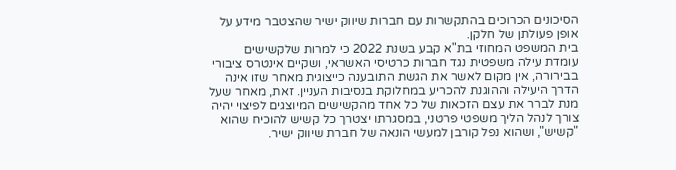הסיכונים הכרוכים בהתקשרות עם חברות שיווק ישיר שהצטבר מידע על אופן פעולתן של חלקן.
בית המשפט המחוזי בת"א קבע בשנת 2022 כי למרות שלקשישים עומדת עילה משפטית נגד חברות כרטיסי האשראי, ושקיים אינטרס ציבורי בבירורה, אין מקום לאשר את הגשת התובענה כייצוגית מאחר שזו אינה הדרך היעילה וההוגנת להכריע במחלוקת בנסיבות העניין. זאת, מאחר שעל מנת לברר את עצם הזכאות של כל אחד מהקשישים המיוצגים לפיצוי יהיה צורך לנהל הליך משפטי פרטני, במסגרתו יצטרך כל קשיש להוכיח שהוא "קשיש", ושהוא נפל קורבן למעשי הונאה של חברת שיווק ישיר.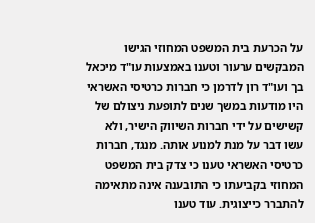על הכרעת בית המשפט המחוזי הגישו המבקשים ערעור וטענו באמצעות עו"ד מיכאל בך ועו"ד רון לדרמן כי חברות כרטיסי האשראי היו מודעות במשך שנים לתופעת ניצולם של קשישים על ידי חברות השיווק הישיר, ולא עשו דבר על מנת למנוע אותה. מנגד, חברות כרטיסי האשראי טענו כי צדק בית המשפט המחוזי בקביעתו כי התובענה אינה מתאימה להתברר כייצוגית. עוד טענו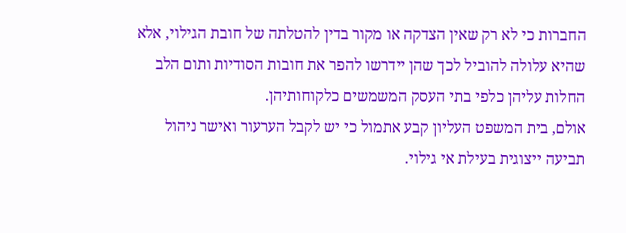החברות כי לא רק שאין הצדקה או מקור בדין להטלתה של חובת הגילוי, אלא שהיא עלולה להוביל לכך שהן יידרשו להפר את חובות הסודיות ותום הלב החלות עליהן כלפי בתי העסק המשמשים כלקוחותיהן.
אולם, בית המשפט העליון קבע אתמול כי יש לקבל הערעור ואישר ניהול תביעה ייצוגית בעילת אי גילוי.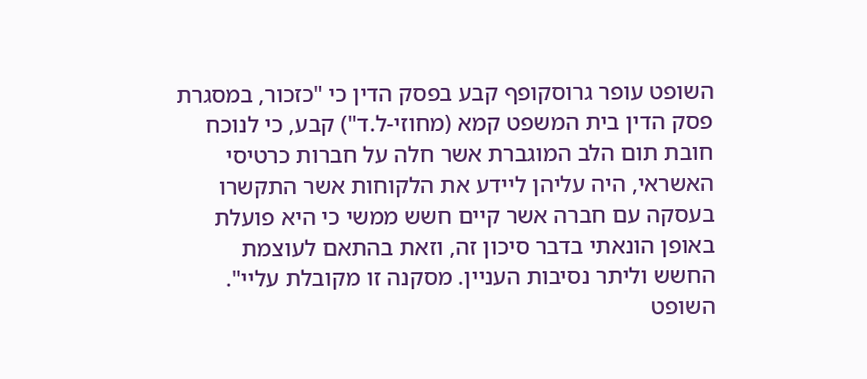השופט עופר גרוסקופף קבע בפסק הדין כי "כזכור, במסגרת פסק הדין בית המשפט קמא (מחוזי-ל.ד") קבע, כי לנוכח חובת תום הלב המוגברת אשר חלה על חברות כרטיסי האשראי, היה עליהן ליידע את הלקוחות אשר התקשרו בעסקה עם חברה אשר קיים חשש ממשי כי היא פועלת באופן הונאתי בדבר סיכון זה, וזאת בהתאם לעוצמת החשש וליתר נסיבות העניין. מסקנה זו מקובלת עליי". השופט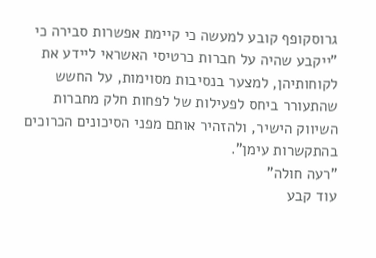גרוסקופף קובע למעשה כי קיימת אפשרות סבירה כי "ייקבע שהיה על חברות כרטיסי האשראי ליידע את לקוחותיהן, למצער בנסיבות מסוימות, על החשש שהתעורר ביחס לפעילות של לפחות חלק מחברות השיווק הישיר, ולהזהיר אותם מפני הסיכונים הכרוכים בהתקשרות עימן".
"רעה חולה"
עוד קבע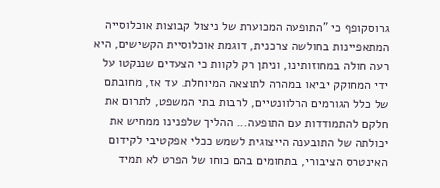גרוסקופף כי "התופעה המכוערת של ניצול קבוצות אוכלוסייה המתאפיינות בחולשה צרכנית, דוגמת אוכלוסיית הקשישים, היא רעה חולה במחוזותינו, וניתן רק לקוות כי הצעדים שננקטו על ידי המחוקק יביאו במהרה לתוצאה המיוחלת. עד אז, מחובתם של כלל הגורמים הרלוונטיים, לרבות בתי המשפט, לתרום את חלקם להתמודדות עם התופעה... ההליך שלפנינו ממחיש את יכולתה של התובענה הייצוגית לשמש ככלי אפקטיבי לקידום האינטרס הציבורי, בתחומים בהם כוחו של הפרט לא תמיד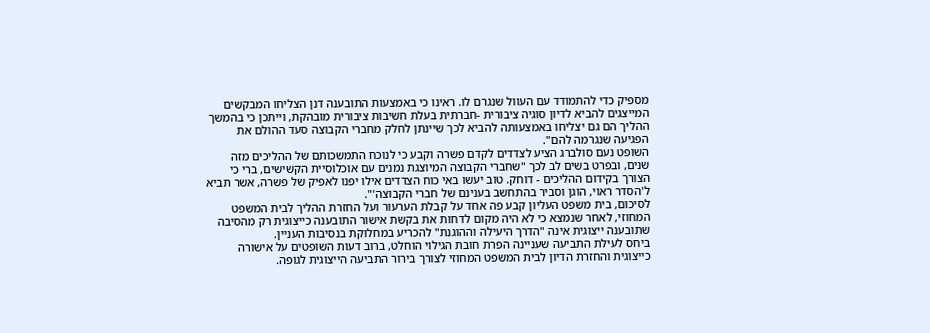מספיק כדי להתמודד עם העוול שנגרם לו. ראינו כי באמצעות התובענה דנן הצליחו המבקשים המייצגים להביא לדיון סוגיה ציבורית -חברתית בעלת חשיבות ציבורית מובהקת, וייתכן כי בהמשך ההליך הם גם יצליחו באמצעותה להביא לכך שיינתן לחלק מחברי הקבוצה סעד ההולם את הפגיעה שנגרמה להם".
השופט נעם סולברג הציע לצדדים לקדם פשרה וקבע כי לנוכח התמשכותם של ההליכים מזה שנים, ובפרט בשים לב לכך "שחברי הקבוצה המיוצגת נמנים עם אוכלוסיית הקשישים, ברי כי הצורך בקידום ההליכים - דוחק. טוב יעשו באי כוח הצדדים אילו יפנו לאפיק של פשרה, אשר תביא ל'הסדר ראוי, הוגן וסביר בהתחשב בענינם של חברי הקבוצה'".
לסיכום, בית משפט העליון קבע פה אחד על קבלת הערעור ועל החזרת ההליך לבית המשפט המחוזי, לאחר שנמצא כי לא היה מקום לדחות את בקשת אישור התובענה כייצוגית רק מהסיבה שתובענה ייצוגית אינה "הדרך היעילה וההוגנת" להכריע במחלוקת בנסיבות העניין.
ביחס לעילת התביעה שעניינה הפרת חובת הגילוי הוחלט, ברוב דעות השופטים על אישורה כייצוגית והחזרת הדיון לבית המשפט המחוזי לצורך בירור התביעה הייצוגית לגופה.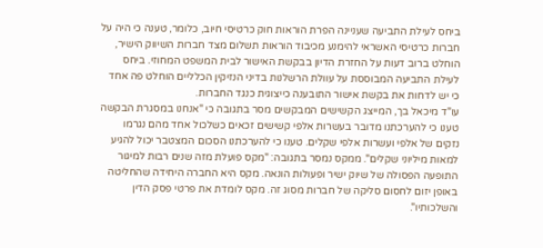ביחס לעילת התביעה שעניינה הפרת הוראות חוק כרטיסי חיוב, כלומר, טענה כי היה על חברות כרטיסי האשראי להימנע מכיבוד הוראות תשלום מצד חברות השיווק הישיר, הוחלט ברוב דעות על החזרת הדיון בבקשת האישור לבית המשפט המחוזי. ביחס לעילת התביעה המבוססת על עוולת הרשלנות בדיני הנזיקין הכלליים הוחלט פה אחד כי יש לדחות את בקשת אישור התובענה כייצוגית כנגד החברות.
עו"ד מיכאל בך, המייצג הקשישים המבקשים מסר בתגובה כי "אנחנו במסגרת הבקשה טענו כי להערכתנו מדובר בעשרות אלפי קשישים זכאים כשלכול אחד מהם נגרמו נזקים של אלפי ועשרות אלפי שקלים. טענו כי להערכתנו הסכום המצטבר יכול להגיע למאות מיליוני שקלים". ממקס נמסר בתגובה: "מקס פועלת מזה שנים רבות למיגור התופעה הפסולה של שיוק ישיר ופעולות הונאה. מקס היא החברה היחידה שהחליטה באופן יזום לחסום סליקה של חברות מסוג זה. מקס לומדת את פרטי פסק הדין והשלכותיו".